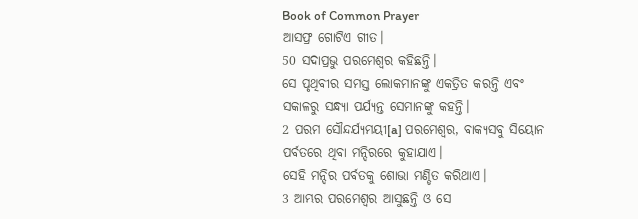Book of Common Prayer
ଆସଫ୍ର ଗୋଟିଏ ଗୀତ।
50 ସଦାପ୍ରଭୁ ପରମେଶ୍ୱର କହିଛନ୍ତି।
ସେ ପୃଥିବୀର ସମସ୍ତ ଲୋକମାନଙ୍କୁ ଏକତ୍ରିତ କରନ୍ତି ଏବଂ ସକାଳରୁ ସନ୍ଧ୍ୟା ପର୍ଯ୍ୟନ୍ତ ସେମାନଙ୍କୁ କହନ୍ତି।
2 ପରମ ସୌନ୍ଦର୍ଯ୍ୟମୟୀ[a] ପରମେଶ୍ୱର, ବାକ୍ୟସବୁ ସିୟୋନ ପର୍ବତରେ ଥିବା ମନ୍ଦିରରେ କୁହାଯାଏ।
ସେହି ମନ୍ଦିର ପର୍ବତକୁ ଶୋଭା ମଣ୍ଡିତ କରିଥାଏ।
3 ଆମ୍ଭର ପରମେଶ୍ୱର ଆସୁଛନ୍ତି ଓ ସେ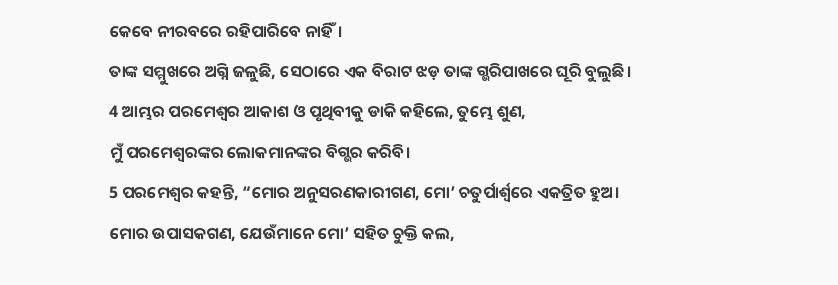କେବେ ନୀରବରେ ରହିପାରିବେ ନାହିଁ।
ତାଙ୍କ ସମ୍ମୁଖରେ ଅଗ୍ନି ଜଳୁଛି, ସେଠାରେ ଏକ ବିରାଟ ଝଡ଼ ତାଙ୍କ ଗ୍ଭରିପାଖରେ ଘୂରି ବୁଲୁଛି।
4 ଆମ୍ଭର ପରମେଶ୍ୱର ଆକାଶ ଓ ପୃଥିବୀକୁ ଡାକି କହିଲେ, ତୁମ୍ଭେ ଶୁଣ,
ମୁଁ ପରମେଶ୍ୱରଙ୍କର ଲୋକମାନଙ୍କର ବିଗ୍ଭର କରିବି।
5 ପରମେଶ୍ୱର କହନ୍ତି, “ମୋର ଅନୁସରଣକାରୀଗଣ, ମୋ’ ଚତୁର୍ପାର୍ଶ୍ୱରେ ଏକତ୍ରିତ ହୁଅ।
ମୋର ଉପାସକଗଣ, ଯେଉଁମାନେ ମୋ’ ସହିତ ଚୁକ୍ତି କଲ,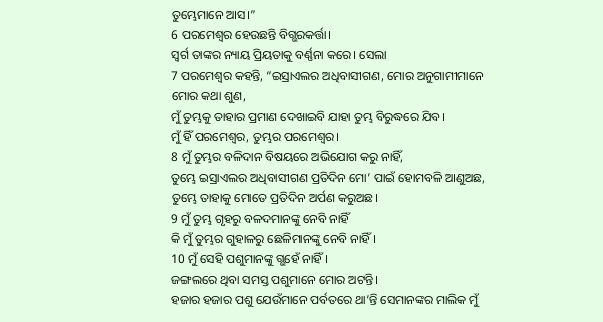ତୁମ୍ଭେମାନେ ଆସ।”
6 ପରମେଶ୍ୱର ହେଉଛନ୍ତି ବିଗ୍ଭରକର୍ତ୍ତା।
ସ୍ୱର୍ଗ ତାଙ୍କର ନ୍ୟାୟ ପ୍ରିୟତାକୁ ବର୍ଣ୍ଣନା କରେ। ସେଲା
7 ପରମେଶ୍ୱର କହନ୍ତି, “ଇସ୍ରାଏଲର ଅଧିବାସୀଗଣ, ମୋର ଅନୁଗାମୀମାନେ ମୋର କଥା ଶୁଣ,
ମୁଁ ତୁମ୍ଭକୁ ତାହାର ପ୍ରମାଣ ଦେଖାଇବି ଯାହା ତୁମ୍ଭ ବିରୁଦ୍ଧରେ ଯିବ।
ମୁଁ ହିଁ ପରମେଶ୍ୱର, ତୁମ୍ଭର ପରମେଶ୍ୱର।
8 ମୁଁ ତୁମ୍ଭର ବଳିଦାନ ବିଷୟରେ ଅଭିଯୋଗ କରୁ ନାହିଁ,
ତୁମ୍ଭେ ଇସ୍ରାଏଲର ଅଧିବାସୀଗଣ ପ୍ରତିଦିନ ମୋ’ ପାଇଁ ହୋମବଳି ଆଣୁଅଛ, ତୁମ୍ଭେ ତାହାକୁ ମୋତେ ପ୍ରତିଦିନ ଅର୍ପଣ କରୁଅଛ।
9 ମୁଁ ତୁମ୍ଭ ଗୃହରୁ ବଳଦମାନଙ୍କୁ ନେବି ନାହିଁ
କି ମୁଁ ତୁମ୍ଭର ଗୁହାଳରୁ ଛେଳିମାନଙ୍କୁ ନେବି ନାହିଁ।
10 ମୁଁ ସେହି ପଶୁମାନଙ୍କୁ ଗ୍ଭହେଁ ନାହିଁ।
ଜଙ୍ଗଲରେ ଥିବା ସମସ୍ତ ପଶୁମାନେ ମୋର ଅଟନ୍ତି।
ହଜାର ହଜାର ପଶୁ ଯେଉଁମାନେ ପର୍ବତରେ ଥା’ନ୍ତି ସେମାନଙ୍କର ମାଲିକ ମୁଁ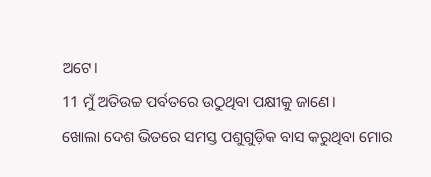ଅଟେ।
11 ମୁଁ ଅତିଉଚ୍ଚ ପର୍ବତରେ ଉଠୁଥିବା ପକ୍ଷୀକୁ ଜାଣେ।
ଖୋଲା ଦେଶ ଭିତରେ ସମସ୍ତ ପଶୁଗୁଡ଼ିକ ବାସ କରୁଥିବା ମୋର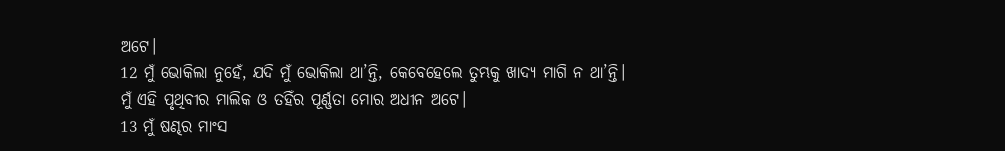ଅଟେ।
12 ମୁଁ ଭୋକିଲା ନୁହେଁ, ଯଦି ମୁଁ ଭୋକିଲା ଥା’ନ୍ତି, କେବେହେଲେ ତୁମ୍ଭକୁ ଖାଦ୍ୟ ମାଗି ନ ଥା’ନ୍ତି।
ମୁଁ ଏହି ପୃଥିବୀର ମାଲିକ ଓ ତହିଁର ପୂର୍ଣ୍ଣତା ମୋର ଅଧୀନ ଅଟେ।
13 ମୁଁ ଷଣ୍ଢର ମାଂସ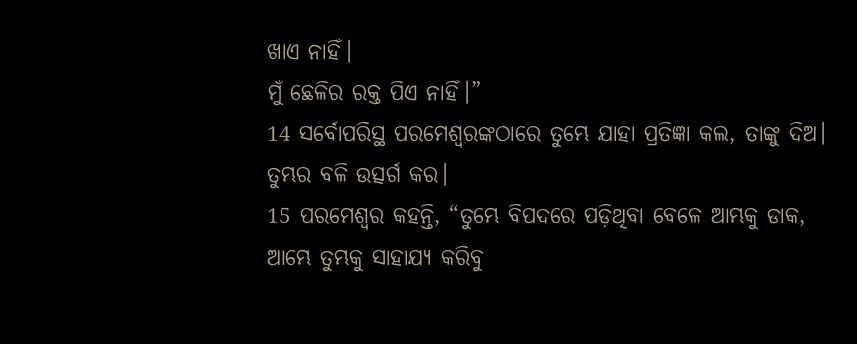ଖାଏ ନାହିଁ।
ମୁଁ ଛେଳିର ରକ୍ତ ପିଏ ନାହିଁ।”
14 ସର୍ବୋପରିସ୍ଥ ପରମେଶ୍ୱରଙ୍କଠାରେ ତୁମ୍ଭେ ଯାହା ପ୍ରତିଜ୍ଞା କଲ, ତାଙ୍କୁ ଦିଅ।
ତୁମ୍ଭର ବଳି ଉତ୍ସର୍ଗ କର।
15 ପରମେଶ୍ୱର କହନ୍ତି, “ତୁମ୍ଭେ ବିପଦରେ ପଡ଼ିଥିବା ବେଳେ ଆମ୍ଭକୁ ଡାକ,
ଆମ୍ଭେ ତୁମ୍ଭକୁ ସାହାଯ୍ୟ କରିବୁ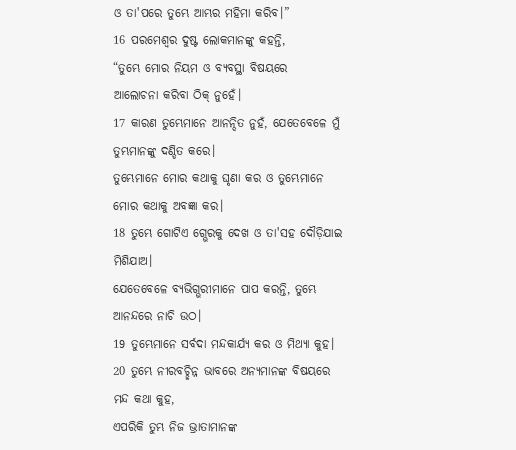ଓ ତା'ପରେ ତୁମ୍ଭେ ଆମ୍ଭର ମହିମା କରିବ।”
16 ପରମେଶ୍ୱର ଦୁଷ୍ଟ ଲୋକମାନଙ୍କୁ କହନ୍ତି,
“ତୁମ୍ଭେ ମୋର ନିୟମ ଓ ବ୍ୟବସ୍ଥା ବିଷୟରେ
ଆଲୋଚନା କରିବା ଠିକ୍ ନୁହେଁ।
17 କାରଣ ତୁମ୍ଭେମାନେ ଆନନ୍ଦିତ ନୁହଁ, ଯେତେବେଳେ ମୁଁ ତୁମ୍ଭମାନଙ୍କୁ ଦଣ୍ଡିତ କରେ।
ତୁମ୍ଭେମାନେ ମୋର କଥାକୁ ଘୃଣା କର ଓ ତୁମ୍ଭେମାନେ ମୋର କଥାକୁ ଅବଜ୍ଞା କର।
18 ତୁମ୍ଭେ ଗୋଟିଏ ଗ୍ଭେରକୁ ଦେଖ ଓ ତା'ସହ ଦୌଡ଼ିଯାଇ ମିଶିଯାଅ।
ଯେତେବେଳେ ବ୍ୟଭିଗ୍ଭରୀମାନେ ପାପ କରନ୍ତି, ତୁମ୍ଭେ ଆନନ୍ଦରେ ନାଚି ଉଠ।
19 ତୁମ୍ଭେମାନେ ସର୍ବଦା ମନ୍ଦକାର୍ଯ୍ୟ କର ଓ ମିଥ୍ୟା କୁହ।
20 ତୁମ୍ଭେ ନୀରବଚ୍ଛିନ୍ନ ଭାବରେ ଅନ୍ୟମାନଙ୍କ ବିଷୟରେ ମନ୍ଦ କଥା କୁହ,
ଏପରିକି ତୁମ୍ଭ ନିଜ ଭ୍ରାତାମାନଙ୍କ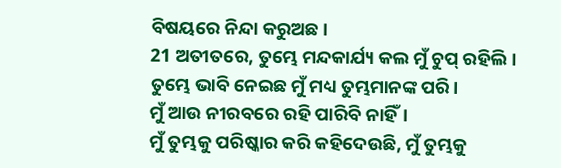ବିଷୟରେ ନିନ୍ଦା କରୁଅଛ।
21 ଅତୀତରେ, ତୁମ୍ଭେ ମନ୍ଦକାର୍ଯ୍ୟ କଲ ମୁଁ ଚୁପ୍ ରହିଲି।
ତୁମ୍ଭେ ଭାବି ନେଇଛ ମୁଁ ମଧ୍ୟ ତୁମ୍ଭମାନଙ୍କ ପରି।
ମୁଁ ଆଉ ନୀରବରେ ରହି ପାରିବି ନାହିଁ।
ମୁଁ ତୁମ୍ଭକୁ ପରିଷ୍କାର କରି କହିଦେଉଛି, ମୁଁ ତୁମ୍ଭକୁ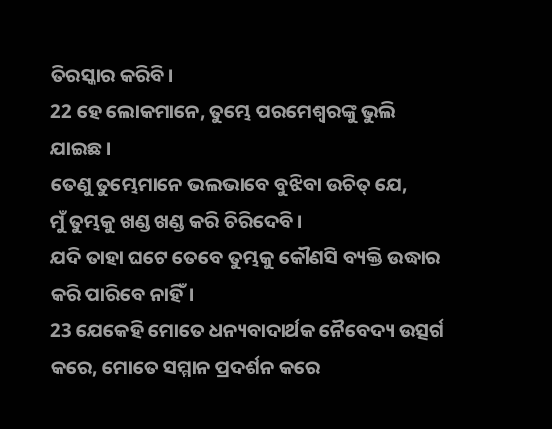ତିରସ୍କାର କରିବି।
22 ହେ ଲୋକମାନେ, ତୁମ୍ଭେ ପରମେଶ୍ୱରଙ୍କୁ ଭୁଲି ଯାଇଛ।
ତେଣୁ ତୁମ୍ଭେମାନେ ଭଲଭାବେ ବୁଝିବା ଉଚିତ୍ ଯେ,
ମୁଁ ତୁମ୍ଭକୁ ଖଣ୍ଡ ଖଣ୍ଡ କରି ଚିରିଦେବି।
ଯଦି ତାହା ଘଟେ ତେବେ ତୁମ୍ଭକୁ କୌଣସି ବ୍ୟକ୍ତି ଉଦ୍ଧାର କରି ପାରିବେ ନାହିଁ।
23 ଯେକେହି ମୋତେ ଧନ୍ୟବାଦାର୍ଥକ ନୈବେଦ୍ୟ ଉତ୍ସର୍ଗ କରେ, ମୋତେ ସମ୍ମାନ ପ୍ରଦର୍ଶନ କରେ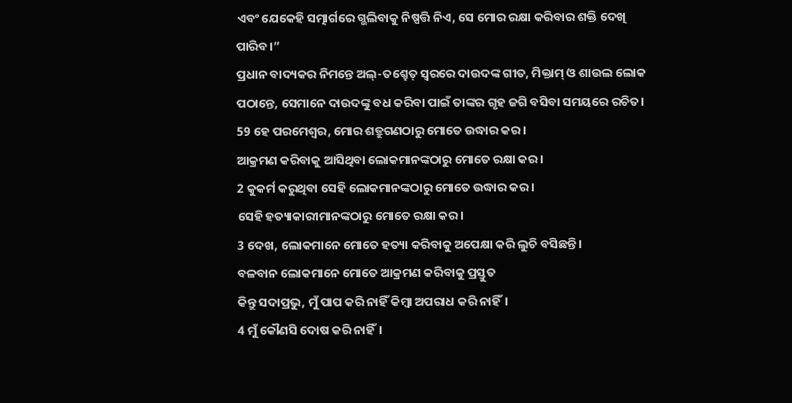ଏବଂ ଯେକେହି ସତ୍ମାର୍ଗରେ ଗ୍ଭଲିବାକୁ ନିଷ୍ପତ୍ତି ନିଏ, ସେ ମୋର ରକ୍ଷା କରିବାର ଶକ୍ତି ଦେଖି ପାରିବ।”
ପ୍ରଧାନ ବାଦ୍ୟକର ନିମନ୍ତେ ଅଲ୍-ତଶ୍ହେତ୍ ସ୍ୱରରେ ଦାଉଦଙ୍କ ଗୀତ, ମିକ୍ତାମ୍ ଓ ଶାଉଲ ଲୋକ ପଠାନ୍ତେ, ସେମାନେ ଦାଉଦଙ୍କୁ ବଧ କରିବା ପାଇଁ ତାଙ୍କର ଗୃହ ଜଗି ବସିବା ସମୟରେ ରଚିତ।
59 ହେ ପରମେଶ୍ୱର, ମୋର ଶତ୍ରୁଗଣଠାରୁ ମୋତେ ଉଦ୍ଧାର କର।
ଆକ୍ରମଣ କରିବାକୁ ଆସିଥିବା ଲୋକମାନଙ୍କଠାରୁ ମୋତେ ରକ୍ଷା କର।
2 କୁକର୍ମ କରୁଥିବା ସେହି ଲୋକମାନଙ୍କଠାରୁ ମୋତେ ଉଦ୍ଧାର କର।
ସେହି ହତ୍ୟାକାରୀମାନଙ୍କଠାରୁ ମୋତେ ରକ୍ଷା କର।
3 ଦେଖ, ଲୋକମାନେ ମୋତେ ହତ୍ୟା କରିବାକୁ ଅପେକ୍ଷା କରି ଲୁଚି ବସିଛନ୍ତି।
ବଳବାନ ଲୋକମାନେ ମୋତେ ଆକ୍ରମଣ କରିବାକୁ ପ୍ରସ୍ତୁତ
କିନ୍ତୁ ସଦାପ୍ରଭୁ, ମୁଁ ପାପ କରି ନାହିଁ କିମ୍ବା ଅପରାଧ କରି ନାହିଁ।
4 ମୁଁ କୌଣସି ଦୋଷ କରି ନାହିଁ।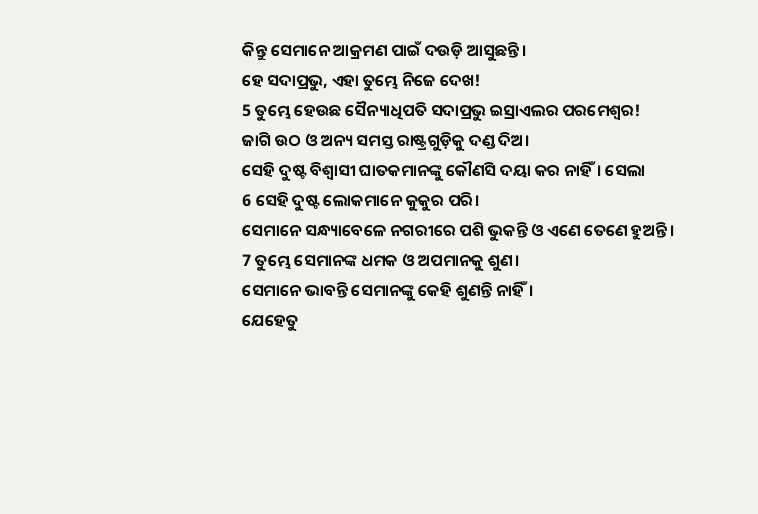କିନ୍ତୁ ସେମାନେ ଆକ୍ରମଣ ପାଇଁ ଦଉଡ଼ି ଆସୁଛନ୍ତି।
ହେ ସଦାପ୍ରଭୁ, ଏହା ତୁମ୍ଭେ ନିଜେ ଦେଖ!
5 ତୁମ୍ଭେ ହେଉଛ ସୈନ୍ୟାଧିପତି ସଦାପ୍ରଭୁ ଇସ୍ରାଏଲର ପରମେଶ୍ୱର!
ଜାଗି ଉଠ ଓ ଅନ୍ୟ ସମସ୍ତ ରାଷ୍ଟ୍ରଗୁଡ଼ିକୁ ଦଣ୍ଡ ଦିଅ।
ସେହି ଦୁଷ୍ଟ ବିଶ୍ୱାସୀ ଘାତକମାନଙ୍କୁ କୌଣସି ଦୟା କର ନାହିଁ। ସେଲା
6 ସେହି ଦୁଷ୍ଟ ଲୋକମାନେ କୁକୁର ପରି।
ସେମାନେ ସନ୍ଧ୍ୟାବେଳେ ନଗରୀରେ ପଶି ଭୁକନ୍ତି ଓ ଏଣେ ତେଣେ ହୁଅନ୍ତି।
7 ତୁମ୍ଭେ ସେମାନଙ୍କ ଧମକ ଓ ଅପମାନକୁ ଶୁଣ।
ସେମାନେ ଭାବନ୍ତି ସେମାନଙ୍କୁ କେହି ଶୁଣନ୍ତି ନାହିଁ।
ଯେହେତୁ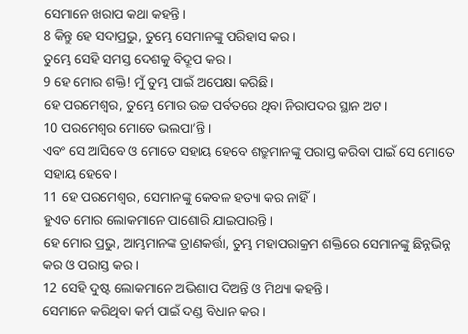ସେମାନେ ଖରାପ କଥା କହନ୍ତି।
8 କିନ୍ତୁ ହେ ସଦାପ୍ରଭୁ, ତୁମ୍ଭେ ସେମାନଙ୍କୁ ପରିହାସ କର।
ତୁମ୍ଭେ ସେହି ସମସ୍ତ ଦେଶକୁ ବିଦ୍ରୂପ କର।
9 ହେ ମୋର ଶକ୍ତି! ମୁଁ ତୁମ୍ଭ ପାଇଁ ଅପେକ୍ଷା କରିଛି।
ହେ ପରମେଶ୍ୱର, ତୁମ୍ଭେ ମୋର ଉଚ୍ଚ ପର୍ବତରେ ଥିବା ନିରାପଦର ସ୍ଥାନ ଅଟ।
10 ପରମେଶ୍ୱର ମୋତେ ଭଲପା’ନ୍ତି।
ଏବଂ ସେ ଆସିବେ ଓ ମୋତେ ସହାୟ ହେବେ ଶତ୍ରୁମାନଙ୍କୁ ପରାସ୍ତ କରିବା ପାଇଁ ସେ ମୋତେ ସହାୟ ହେବେ।
11 ହେ ପରମେଶ୍ୱର, ସେମାନଙ୍କୁ କେବଳ ହତ୍ୟା କର ନାହିଁ।
ହୁଏତ ମୋର ଲୋକମାନେ ପାଶୋରି ଯାଇପାରନ୍ତି।
ହେ ମୋର ପ୍ରଭୁ, ଆମ୍ଭମାନଙ୍କ ତ୍ରାଣକର୍ତ୍ତା, ତୁମ୍ଭ ମହାପରାକ୍ରମ ଶକ୍ତିରେ ସେମାନଙ୍କୁ ଛିନ୍ନଭିନ୍ନ କର ଓ ପରାସ୍ତ କର।
12 ସେହି ଦୁଷ୍ଟ ଲୋକମାନେ ଅଭିଶାପ ଦିଅନ୍ତି ଓ ମିଥ୍ୟା କହନ୍ତି।
ସେମାନେ କରିଥିବା କର୍ମ ପାଇଁ ଦଣ୍ଡ ବିଧାନ କର।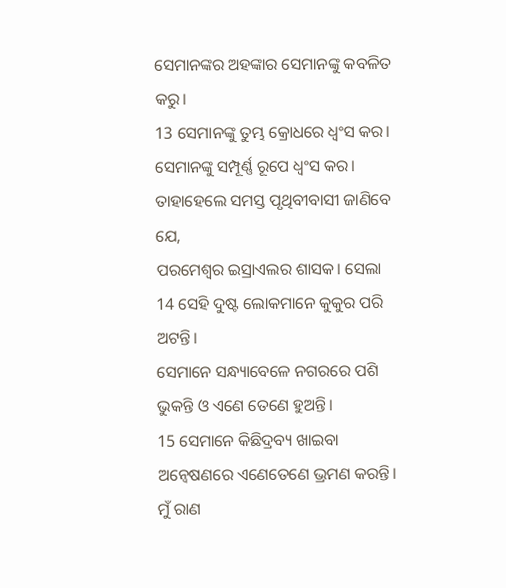ସେମାନଙ୍କର ଅହଙ୍କାର ସେମାନଙ୍କୁ କବଳିତ କରୁ।
13 ସେମାନଙ୍କୁ ତୁମ୍ଭ କ୍ରୋଧରେ ଧ୍ୱଂସ କର।
ସେମାନଙ୍କୁ ସମ୍ପୂର୍ଣ୍ଣ ରୂପେ ଧ୍ୱଂସ କର।
ତାହାହେଲେ ସମସ୍ତ ପୃଥିବୀବାସୀ ଜାଣିବେ ଯେ,
ପରମେଶ୍ୱର ଇସ୍ରାଏଲର ଶାସକ। ସେଲା
14 ସେହି ଦୁଷ୍ଟ ଲୋକମାନେ କୁକୁର ପରି ଅଟନ୍ତି।
ସେମାନେ ସନ୍ଧ୍ୟାବେଳେ ନଗରରେ ପଶି ଭୁକନ୍ତି ଓ ଏଣେ ତେଣେ ହୁଅନ୍ତି।
15 ସେମାନେ କିଛିଦ୍ରବ୍ୟ ଖାଇବା ଅନ୍ୱେଷଣରେ ଏଣେତେଣେ ଭ୍ରମଣ କରନ୍ତି।
ମୁଁ ରାଣ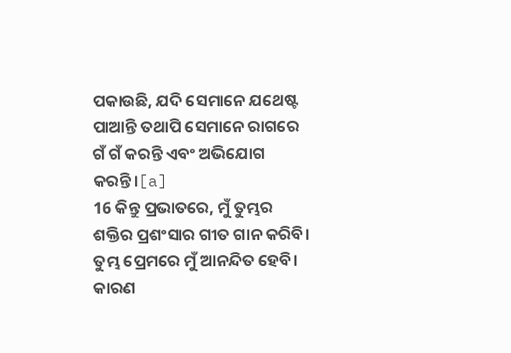ପକାଉଛି, ଯଦି ସେମାନେ ଯଥେଷ୍ଟ ପାଆନ୍ତି ତଥାପି ସେମାନେ ରାଗରେ ଗଁ ଗଁ କରନ୍ତି ଏବଂ ଅଭିଯୋଗ କରନ୍ତି।[a]
16 କିନ୍ତୁ ପ୍ରଭାତରେ, ମୁଁ ତୁମ୍ଭର ଶକ୍ତିର ପ୍ରଶଂସାର ଗୀତ ଗାନ କରିବି।
ତୁମ୍ଭ ପ୍ରେମରେ ମୁଁ ଆନନ୍ଦିତ ହେବି।
କାରଣ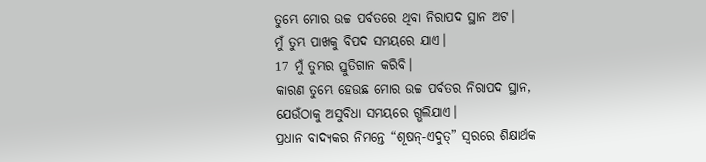ତୁମ୍ଭେ ମୋର ଉଚ୍ଚ ପର୍ବତରେ ଥିବା ନିରାପଦ ସ୍ଥାନ ଅଟ।
ମୁଁ ତୁମ୍ଭ ପାଖକୁ ବିପଦ ସମୟରେ ଯାଏ।
17 ମୁଁ ତୁମ୍ଭର ସ୍ତୁତିଗାନ କରିବି।
କାରଣ ତୁମ୍ଭେ ହେଉଛ ମୋର ଉଚ୍ଚ ପର୍ବତର ନିରାପଦ ସ୍ଥାନ,
ଯେଉଁଠାକୁ ଅସୁବିଧା ସମୟରେ ଗ୍ଭଲିଯାଏ।
ପ୍ରଧାନ ବାଦ୍ୟକର ନିମନ୍ତେ “ଶୂଷନ୍-ଏଦୁତ୍” ସ୍ୱରରେ ଶିକ୍ଷାର୍ଥକ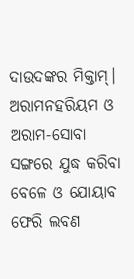ଦାଉଦଙ୍କର ମିକ୍ତାମ୍। ଅରାମନହରିୟମ ଓ ଅରାମ-ସୋବା ସଙ୍ଗରେ ଯୁଦ୍ଧ କରିବା ବେଳେ ଓ ଯୋୟାବ ଫେରି ଲବଣ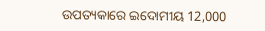ଉପତ୍ୟକାରେ ଇଦୋମୀୟ 12,000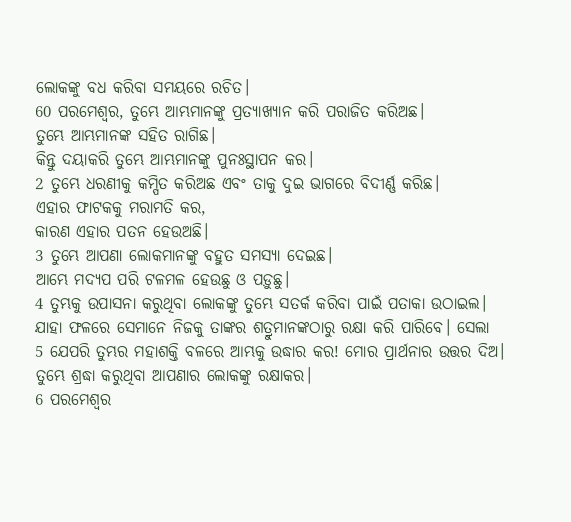ଲୋକଙ୍କୁ ବଧ କରିବା ସମୟରେ ରଚିତ।
60 ପରମେଶ୍ୱର, ତୁମ୍ଭେ ଆମ୍ଭମାନଙ୍କୁ ପ୍ରତ୍ୟାଖ୍ୟାନ କରି ପରାଜିତ କରିଅଛ।
ତୁମ୍ଭେ ଆମ୍ଭମାନଙ୍କ ସହିତ ରାଗିଛ।
କିନ୍ତୁ ଦୟାକରି ତୁମ୍ଭେ ଆମ୍ଭମାନଙ୍କୁ ପୁନଃସ୍ଥାପନ କର।
2 ତୁମ୍ଭେ ଧରଣୀକୁ କମ୍ପିତ କରିଅଛ ଏବଂ ତାକୁ ଦୁଇ ଭାଗରେ ବିଦୀର୍ଣ୍ଣ କରିଛ।
ଏହାର ଫାଟକକୁ ମରାମତି କର,
କାରଣ ଏହାର ପତନ ହେଉଅଛି।
3 ତୁମ୍ଭେ ଆପଣା ଲୋକମାନଙ୍କୁ ବହୁତ ସମସ୍ୟା ଦେଇଛ।
ଆମ୍ଭେ ମଦ୍ୟପ ପରି ଟଳମଳ ହେଉଛୁ ଓ ପଡ଼ୁଛୁ।
4 ତୁମ୍ଭକୁ ଉପାସନା କରୁଥିବା ଲୋକଙ୍କୁ ତୁମ୍ଭେ ସତର୍କ କରିବା ପାଇଁ ପତାକା ଉଠାଇଲ।
ଯାହା ଫଳରେ ସେମାନେ ନିଜକୁ ତାଙ୍କର ଶତ୍ରୁମାନଙ୍କଠାରୁ ରକ୍ଷା କରି ପାରିବେ। ସେଲା
5 ଯେପରି ତୁମ୍ଭର ମହାଶକ୍ତି ବଳରେ ଆମ୍ଭକୁ ଉଦ୍ଧାର କର! ମୋର ପ୍ରାର୍ଥନାର ଉତ୍ତର ଦିଅ।
ତୁମ୍ଭେ ଶ୍ରଦ୍ଧା କରୁଥିବା ଆପଣାର ଲୋକଙ୍କୁ ରକ୍ଷାକର।
6 ପରମେଶ୍ୱର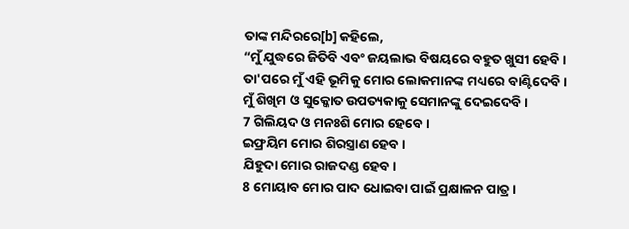ତାଙ୍କ ମନ୍ଦିରରେ[b] କହିଲେ,
“ମୁଁ ଯୁଦ୍ଧରେ ଜିତିବି ଏବଂ ଜୟଲାଭ ବିଷୟରେ ବହୁତ ଖୁସୀ ହେବି।
ତା'ପରେ ମୁଁ ଏହି ଭୂମିକୁ ମୋର ଲୋକମାନଙ୍କ ମଧ୍ୟରେ ବାଣ୍ଟିଦେବି।
ମୁଁ ଶିଖିମ ଓ ସୁକ୍କୋତ ଉପତ୍ୟକାକୁ ସେମାନଙ୍କୁ ଦେଇଦେବି।
7 ଗିଲିୟଦ ଓ ମନଃଶି ମୋର ହେବେ।
ଇଫ୍ରୟିମ ମୋର ଶିରସ୍ତ୍ରାଣ ହେବ।
ଯିହୁଦା ମୋର ରାଜଦଣ୍ଡ ହେବ।
8 ମୋୟାବ ମୋର ପାଦ ଧୋଇବା ପାଇଁ ପ୍ରକ୍ଷାଳନ ପାତ୍ର।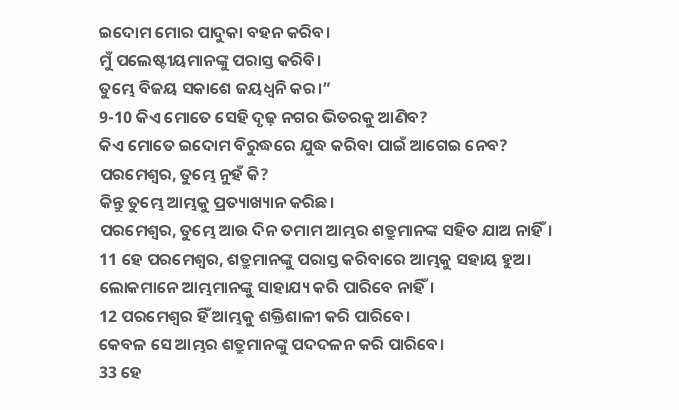ଇଦୋମ ମୋର ପାଦୁକା ବହନ କରିବ।
ମୁଁ ପଲେଷ୍ଟୀୟମାନଙ୍କୁ ପରାସ୍ତ କରିବି।
ତୁମ୍ଭେ ବିଜୟ ସକାଶେ ଜୟଧ୍ୱନି କର।”
9-10 କିଏ ମୋତେ ସେହି ଦୃଢ଼ ନଗର ଭିତରକୁ ଆଣିବ?
କିଏ ମୋତେ ଇଦୋମ ବିରୁଦ୍ଧରେ ଯୁଦ୍ଧ କରିବା ପାଇଁ ଆଗେଇ ନେବ?
ପରମେଶ୍ୱର, ତୁମ୍ଭେ ନୁହଁ କି?
କିନ୍ତୁ ତୁମ୍ଭେ ଆମ୍ଭକୁ ପ୍ରତ୍ୟାଖ୍ୟାନ କରିଛ।
ପରମେଶ୍ୱର, ତୁମ୍ଭେ ଆଉ ଦିନ ତମାମ ଆମ୍ଭର ଶତ୍ରୁମାନଙ୍କ ସହିତ ଯାଅ ନାହିଁ।
11 ହେ ପରମେଶ୍ୱର, ଶତ୍ରୁମାନଙ୍କୁ ପରାସ୍ତ କରିବାରେ ଆମ୍ଭକୁ ସହାୟ ହୁଅ।
ଲୋକମାନେ ଆମ୍ଭମାନଙ୍କୁ ସାହାଯ୍ୟ କରି ପାରିବେ ନାହିଁ।
12 ପରମେଶ୍ୱର ହିଁ ଆମ୍ଭକୁ ଶକ୍ତିଶାଳୀ କରି ପାରିବେ।
କେବଳ ସେ ଆମ୍ଭର ଶତ୍ରୁମାନଙ୍କୁ ପଦଦଳନ କରି ପାରିବେ।
33 ହେ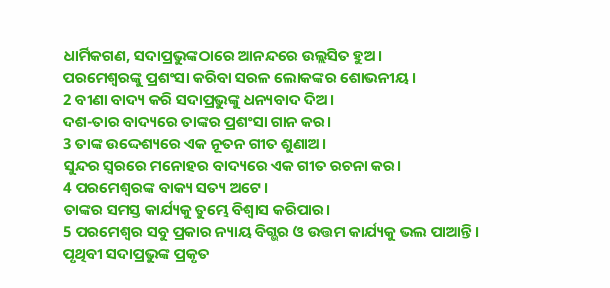ଧାର୍ମିକଗଣ, ସଦାପ୍ରଭୁଙ୍କଠାରେ ଆନନ୍ଦରେ ଉଲ୍ଲସିତ ହୁଅ।
ପରମେଶ୍ୱରଙ୍କୁ ପ୍ରଶଂସା କରିବା ସରଳ ଲୋକଙ୍କର ଶୋଭନୀୟ।
2 ବୀଣା ବାଦ୍ୟ କରି ସଦାପ୍ରଭୁଙ୍କୁ ଧନ୍ୟବାଦ ଦିଅ।
ଦଶ-ତାର ବାଦ୍ୟରେ ତାଙ୍କର ପ୍ରଶଂସା ଗାନ କର।
3 ତାଙ୍କ ଉଦ୍ଦେଶ୍ୟରେ ଏକ ନୂତନ ଗୀତ ଶୁଣାଅ।
ସୁନ୍ଦର ସ୍ୱରରେ ମନୋହର ବାଦ୍ୟରେ ଏକ ଗୀତ ରଚନା କର।
4 ପରମେଶ୍ୱରଙ୍କ ବାକ୍ୟ ସତ୍ୟ ଅଟେ।
ତାଙ୍କର ସମସ୍ତ କାର୍ଯ୍ୟକୁ ତୁମ୍ଭେ ବିଶ୍ୱାସ କରିପାର।
5 ପରମେଶ୍ୱର ସବୁ ପ୍ରକାର ନ୍ୟାୟ ବିଗ୍ଭର ଓ ଉତ୍ତମ କାର୍ଯ୍ୟକୁ ଭଲ ପାଆନ୍ତି।
ପୃଥିବୀ ସଦାପ୍ରଭୁଙ୍କ ପ୍ରକୃତ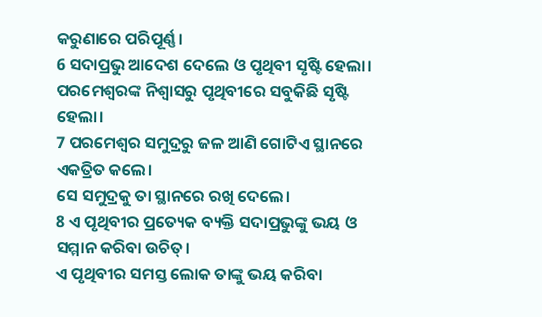କରୁଣାରେ ପରିପୂର୍ଣ୍ଣ।
6 ସଦାପ୍ରଭୁ ଆଦେଶ ଦେଲେ ଓ ପୃଥିବୀ ସୃଷ୍ଟି ହେଲା।
ପରମେଶ୍ୱରଙ୍କ ନିଶ୍ୱାସରୁ ପୃଥିବୀରେ ସବୁକିଛି ସୃଷ୍ଟି ହେଲା।
7 ପରମେଶ୍ୱର ସମୁଦ୍ରରୁ ଜଳ ଆଣି ଗୋଟିଏ ସ୍ଥାନରେ ଏକତ୍ରିତ କଲେ।
ସେ ସମୁଦ୍ରକୁ ତା ସ୍ଥାନରେ ରଖି ଦେଲେ।
8 ଏ ପୃଥିବୀର ପ୍ରତ୍ୟେକ ବ୍ୟକ୍ତି ସଦାପ୍ରଭୁଙ୍କୁ ଭୟ ଓ ସମ୍ମାନ କରିବା ଉଚିତ୍।
ଏ ପୃଥିବୀର ସମସ୍ତ ଲୋକ ତାଙ୍କୁ ଭୟ କରିବା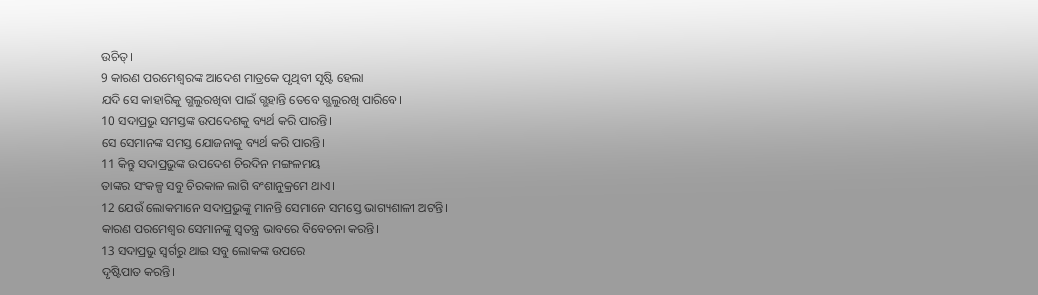ଉଚିତ୍।
9 କାରଣ ପରମେଶ୍ୱରଙ୍କ ଆଦେଶ ମାତ୍ରକେ ପୃଥିବୀ ସୃଷ୍ଟି ହେଲା
ଯଦି ସେ କାହାରିକୁ ଗ୍ଭଲୁରଖିବା ପାଇଁ ଗ୍ଭହାନ୍ତି ତେବେ ଗ୍ଭଲୁରଖି ପାରିବେ।
10 ସଦାପ୍ରଭୁ ସମସ୍ତଙ୍କ ଉପଦେଶକୁ ବ୍ୟର୍ଥ କରି ପାରନ୍ତି।
ସେ ସେମାନଙ୍କ ସମସ୍ତ ଯୋଜନାକୁ ବ୍ୟର୍ଥ କରି ପାରନ୍ତି।
11 କିନ୍ତୁ ସଦାପ୍ରଭୁଙ୍କ ଉପଦେଶ ଚିରଦିନ ମଙ୍ଗଳମୟ
ତାଙ୍କର ସଂକଳ୍ପ ସବୁ ଚିରକାଳ ଲାଗି ବଂଶାନୁକ୍ରମେ ଥାଏ।
12 ଯେଉଁ ଲୋକମାନେ ସଦାପ୍ରଭୁଙ୍କୁ ମାନନ୍ତି ସେମାନେ ସମସ୍ତେ ଭାଗ୍ୟଶାଳୀ ଅଟନ୍ତି।
କାରଣ ପରମେଶ୍ୱର ସେମାନଙ୍କୁ ସ୍ୱତନ୍ତ୍ର ଭାବରେ ବିବେଚନା କରନ୍ତି।
13 ସଦାପ୍ରଭୁ ସ୍ୱର୍ଗରୁ ଥାଇ ସବୁ ଲୋକଙ୍କ ଉପରେ
ଦୃଷ୍ଟିପାତ କରନ୍ତି।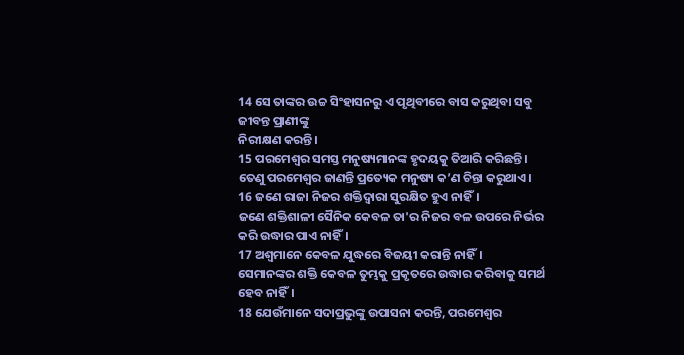14 ସେ ତାଙ୍କର ଉଚ୍ଚ ସିଂହାସନରୁ ଏ ପୃଥିବୀରେ ବାସ କରୁଥିବା ସବୁ ଜୀବନ୍ତ ପ୍ରାଣୀଙ୍କୁ
ନିରୀକ୍ଷଣ କରନ୍ତି।
15 ପରମେଶ୍ୱର ସମସ୍ତ ମନୁଷ୍ୟମାନଙ୍କ ହୃଦୟକୁ ତିଆରି କରିଛନ୍ତି।
ତେଣୁ ପରମେଶ୍ୱର ଜାଣନ୍ତି ପ୍ରତ୍ୟେକ ମନୁଷ୍ୟ କ’ଣ ଚିନ୍ତା କରୁଥାଏ।
16 ଜଣେ ରାଜା ନିଜର ଶକ୍ତିଦ୍ୱାରା ସୁରକ୍ଷିତ ହୁଏ ନାହିଁ।
ଜଣେ ଶକ୍ତିଶାଳୀ ସୈନିକ କେବଳ ତା'ର ନିଜର ବଳ ଉପରେ ନିର୍ଭର କରି ଉଦ୍ଧାର ପାଏ ନାହିଁ।
17 ଅଶ୍ୱମାନେ କେବଳ ଯୁଦ୍ଧରେ ବିଜୟୀ କରାନ୍ତି ନାହିଁ।
ସେମାନଙ୍କର ଶକ୍ତି କେବଳ ତୁମ୍ଭକୁ ପ୍ରକୃତରେ ଉଦ୍ଧାର କରିବାକୁ ସମର୍ଥ ହେବ ନାହିଁ।
18 ଯେଉଁମାନେ ସଦାପ୍ରଭୁଙ୍କୁ ଉପାସନା କରନ୍ତି, ପରମେଶ୍ୱର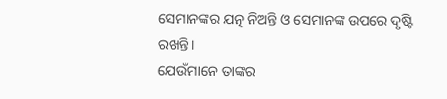ସେମାନଙ୍କର ଯତ୍ନ ନିଅନ୍ତି ଓ ସେମାନଙ୍କ ଉପରେ ଦୃଷ୍ଟି ରଖନ୍ତି।
ଯେଉଁମାନେ ତାଙ୍କର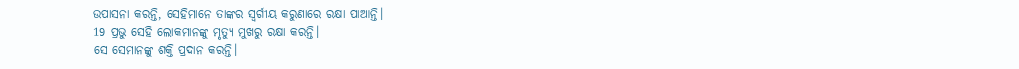ଉପାସନା କରନ୍ତି, ସେହିମାନେ ତାଙ୍କର ସ୍ୱର୍ଗୀୟ କରୁଣାରେ ରକ୍ଷା ପାଆନ୍ତି।
19 ପ୍ରଭୁ ସେହି ଲୋକମାନଙ୍କୁ ମୃତ୍ୟୁ ମୁଖରୁ ରକ୍ଷା କରନ୍ତି।
ସେ ସେମାନଙ୍କୁ ଶକ୍ତି ପ୍ରଦାନ କରନ୍ତି।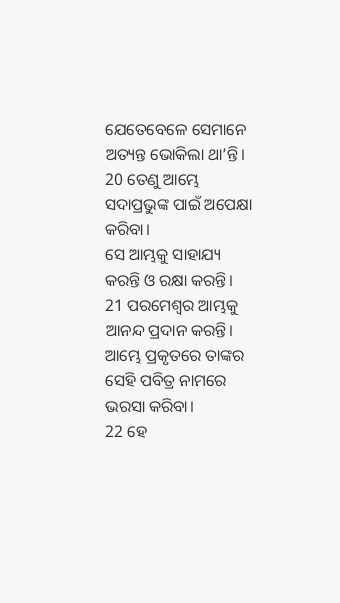ଯେତେବେଳେ ସେମାନେ ଅତ୍ୟନ୍ତ ଭୋକିଲା ଥା’ନ୍ତି।
20 ତେଣୁ ଆମ୍ଭେ ସଦାପ୍ରଭୁଙ୍କ ପାଇଁ ଅପେକ୍ଷା କରିବା।
ସେ ଆମ୍ଭକୁ ସାହାଯ୍ୟ କରନ୍ତି ଓ ରକ୍ଷା କରନ୍ତି।
21 ପରମେଶ୍ୱର ଆମ୍ଭକୁ ଆନନ୍ଦ ପ୍ରଦାନ କରନ୍ତି।
ଆମ୍ଭେ ପ୍ରକୃତରେ ତାଙ୍କର ସେହି ପବିତ୍ର ନାମରେ ଭରସା କରିବା।
22 ହେ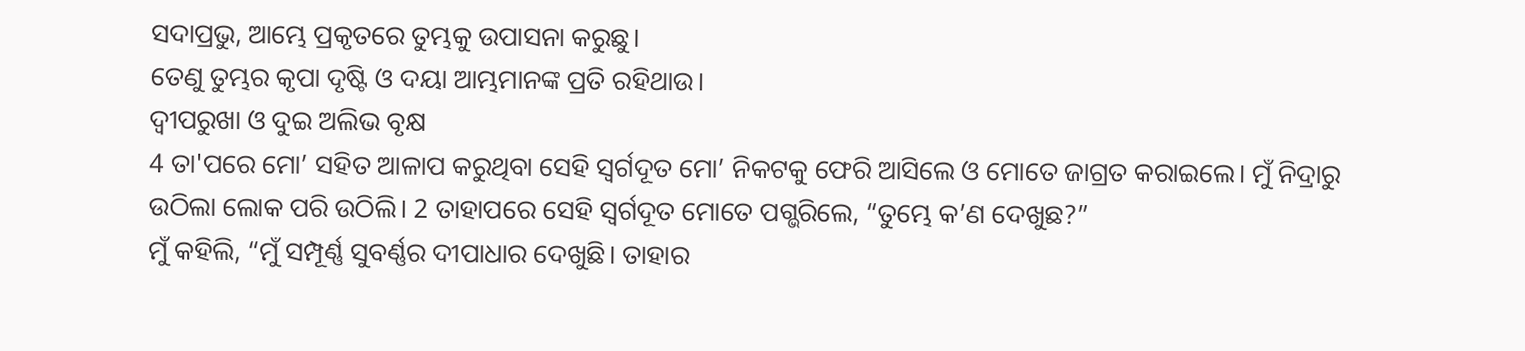ସଦାପ୍ରଭୁ, ଆମ୍ଭେ ପ୍ରକୃତରେ ତୁମ୍ଭକୁ ଉପାସନା କରୁଛୁ।
ତେଣୁ ତୁମ୍ଭର କୃପା ଦୃଷ୍ଟି ଓ ଦୟା ଆମ୍ଭମାନଙ୍କ ପ୍ରତି ରହିଥାଉ।
ଦ୍ୱୀପରୁଖା ଓ ଦୁଇ ଅଲିଭ ବୃକ୍ଷ
4 ତା'ପରେ ମୋ’ ସହିତ ଆଳାପ କରୁଥିବା ସେହି ସ୍ୱର୍ଗଦୂତ ମୋ’ ନିକଟକୁ ଫେରି ଆସିଲେ ଓ ମୋତେ ଜାଗ୍ରତ କରାଇଲେ। ମୁଁ ନିଦ୍ରାରୁ ଉଠିଲା ଲୋକ ପରି ଉଠିଲି। 2 ତାହାପରେ ସେହି ସ୍ୱର୍ଗଦୂତ ମୋତେ ପଗ୍ଭରିଲେ, “ତୁମ୍ଭେ କ’ଣ ଦେଖୁଛ?”
ମୁଁ କହିଲି, “ମୁଁ ସମ୍ପୂର୍ଣ୍ଣ ସୁବର୍ଣ୍ଣର ଦୀପାଧାର ଦେଖୁଛି। ତାହାର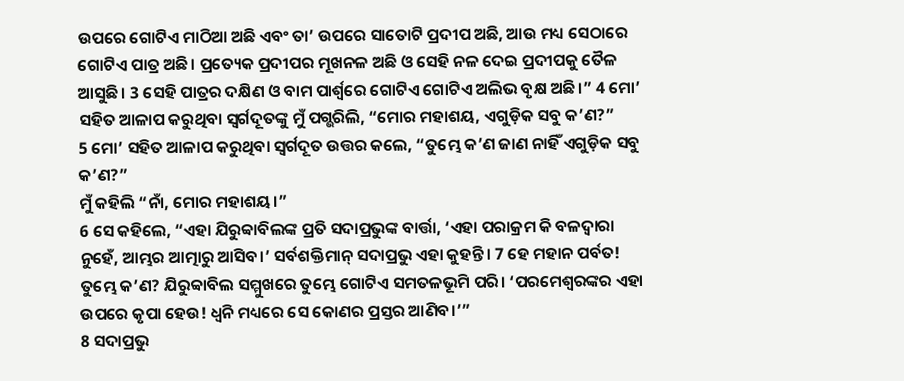ଉପରେ ଗୋଟିଏ ମାଠିଆ ଅଛି ଏବଂ ତା’ ଉପରେ ସାତୋଟି ପ୍ରଦୀପ ଅଛି, ଆଉ ମଧ୍ୟ ସେଠାରେ ଗୋଟିଏ ପାତ୍ର ଅଛି। ପ୍ରତ୍ୟେକ ପ୍ରଦୀପର ମୂଖନଳ ଅଛି ଓ ସେହି ନଳ ଦେଇ ପ୍ରଦୀପକୁ ତୈଳ ଆସୁଛି। 3 ସେହି ପାତ୍ରର ଦକ୍ଷିଣ ଓ ବାମ ପାର୍ଶ୍ୱରେ ଗୋଟିଏ ଗୋଟିଏ ଅଲିଭ ବୃକ୍ଷ ଅଛି।” 4 ମୋ’ ସହିତ ଆଳାପ କରୁଥିବା ସ୍ୱର୍ଗଦୂତଙ୍କୁ ମୁଁ ପଗ୍ଭରିଲି, “ମୋର ମହାଶୟ, ଏଗୁଡ଼ିକ ସବୁ କ’ଣ?”
5 ମୋ’ ସହିତ ଆଳାପ କରୁଥିବା ସ୍ୱର୍ଗଦୂତ ଉତ୍ତର କଲେ, “ତୁମ୍ଭେ କ’ଣ ଜାଣ ନାହିଁ ଏଗୁଡ଼ିକ ସବୁ କ’ଣ?”
ମୁଁ କହିଲି “ନାଁ, ମୋର ମହାଶୟ।”
6 ସେ କହିଲେ, “ଏହା ଯିରୁବ୍ବାବିଲଙ୍କ ପ୍ରତି ସଦାପ୍ରଭୁଙ୍କ ବାର୍ତ୍ତା, ‘ଏହା ପରାକ୍ରମ କି ବଳଦ୍ୱାରା ନୁହେଁ, ଆମ୍ଭର ଆତ୍ମାରୁ ଆସିବ।’ ସର୍ବଶକ୍ତିମାନ୍ ସଦାପ୍ରଭୁ ଏହା କୁହନ୍ତି। 7 ହେ ମହାନ ପର୍ବତ! ତୁମ୍ଭେ କ’ଣ? ଯିରୁବ୍ବାବିଲ ସମ୍ମୁଖରେ ତୁମ୍ଭେ ଗୋଟିଏ ସମତଳଭୂମି ପରି। ‘ପରମେଶ୍ୱରଙ୍କର ଏହା ଉପରେ କୃପା ହେଉ! ଧ୍ୱନି ମଧ୍ୟରେ ସେ କୋଣର ପ୍ରସ୍ତର ଆଣିବ।’”
8 ସଦାପ୍ରଭୁ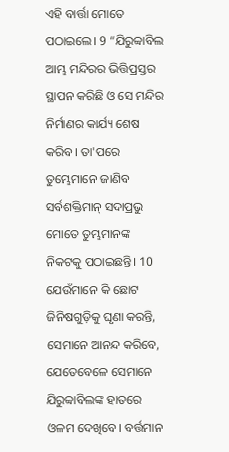ଏହି ବାର୍ତ୍ତା ମୋତେ ପଠାଇଲେ। 9 “ଯିରୁବ୍ବାବିଲ ଆମ୍ଭ ମନ୍ଦିରର ଭିତ୍ତିପ୍ରସ୍ତର ସ୍ଥାପନ କରିଛି ଓ ସେ ମନ୍ଦିର ନିର୍ମାଣର କାର୍ଯ୍ୟ ଶେଷ କରିବ। ତା'ପରେ ତୁମ୍ଭେମାନେ ଜାଣିବ ସର୍ବଶକ୍ତିମାନ୍ ସଦାପ୍ରଭୁ ମୋତେ ତୁମ୍ଭମାନଙ୍କ ନିକଟକୁ ପଠାଇଛନ୍ତି। 10 ଯେଉଁମାନେ କି ଛୋଟ ଜିନିଷଗୁଡ଼ିକୁ ଘୃଣା କରନ୍ତି, ସେମାନେ ଆନନ୍ଦ କରିବେ, ଯେତେବେଳେ ସେମାନେ ଯିରୁବ୍ବାବିଲଙ୍କ ହାତରେ ଓଳମ ଦେଖିବେ। ବର୍ତ୍ତମାନ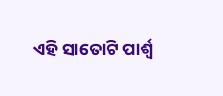ଏହି ସାତୋଟି ପାର୍ଶ୍ୱ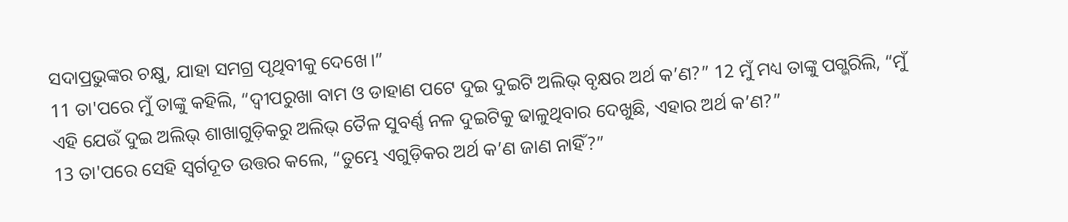ସଦାପ୍ରଭୁଙ୍କର ଚକ୍ଷୁ, ଯାହା ସମଗ୍ର ପୃଥିବୀକୁ ଦେଖେ।”
11 ତା'ପରେ ମୁଁ ତାଙ୍କୁ କହିଲି, “ଦ୍ୱୀପରୁଖା ବାମ ଓ ଡାହାଣ ପଟେ ଦୁଇ ଦୁଇଟି ଅଲିଭ୍ ବୃକ୍ଷର ଅର୍ଥ କ’ଣ?” 12 ମୁଁ ମଧ୍ୟ ତାଙ୍କୁ ପଗ୍ଭରିଲି, “ମୁଁ ଏହି ଯେଉଁ ଦୁଇ ଅଲିଭ୍ ଶାଖାଗୁଡ଼ିକରୁ ଅଲିଭ୍ ତୈଳ ସୁବର୍ଣ୍ଣ ନଳ ଦୁଇଟିକୁ ଢାଳୁଥିବାର ଦେଖୁଛି, ଏହାର ଅର୍ଥ କ’ଣ?”
13 ତା'ପରେ ସେହି ସ୍ୱର୍ଗଦୂତ ଉତ୍ତର କଲେ, “ତୁମ୍ଭେ ଏଗୁଡ଼ିକର ଅର୍ଥ କ’ଣ ଜାଣ ନାହିଁ?”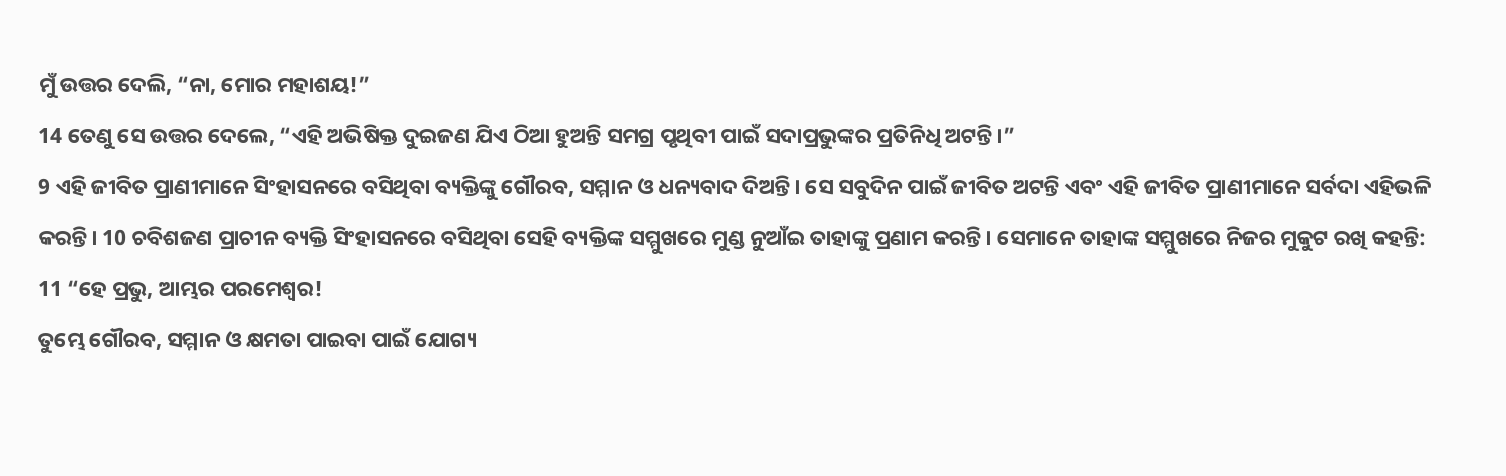ମୁଁ ଉତ୍ତର ଦେଲି, “ନା, ମୋର ମହାଶୟ!”
14 ତେଣୁ ସେ ଉତ୍ତର ଦେଲେ, “ଏହି ଅଭିଷିକ୍ତ ଦୁଇଜଣ ଯିଏ ଠିଆ ହୁଅନ୍ତି ସମଗ୍ର ପୃଥିବୀ ପାଇଁ ସଦାପ୍ରଭୁଙ୍କର ପ୍ରତିନିଧି ଅଟନ୍ତି।”
9 ଏହି ଜୀବିତ ପ୍ରାଣୀମାନେ ସିଂହାସନରେ ବସିଥିବା ବ୍ୟକ୍ତିଙ୍କୁ ଗୌରବ, ସମ୍ମାନ ଓ ଧନ୍ୟବାଦ ଦିଅନ୍ତି। ସେ ସବୁଦିନ ପାଇଁ ଜୀବିତ ଅଟନ୍ତି ଏବଂ ଏହି ଜୀବିତ ପ୍ରାଣୀମାନେ ସର୍ବଦା ଏହିଭଳି କରନ୍ତି। 10 ଚବିଶଜଣ ପ୍ରାଚୀନ ବ୍ୟକ୍ତି ସିଂହାସନରେ ବସିଥିବା ସେହି ବ୍ୟକ୍ତିଙ୍କ ସମ୍ମୁଖରେ ମୁଣ୍ଡ ନୁଆଁଇ ତାହାଙ୍କୁ ପ୍ରଣାମ କରନ୍ତି। ସେମାନେ ତାହାଙ୍କ ସମ୍ମୁଖରେ ନିଜର ମୁକୁଟ ରଖି କହନ୍ତି:
11 “ହେ ପ୍ରଭୁ, ଆମ୍ଭର ପରମେଶ୍ୱର!
ତୁମ୍ଭେ ଗୌରବ, ସମ୍ମାନ ଓ କ୍ଷମତା ପାଇବା ପାଇଁ ଯୋଗ୍ୟ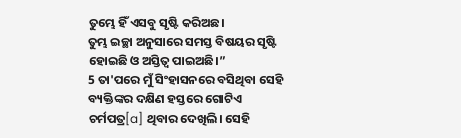ତୁମ୍ଭେ ହିଁ ଏସବୁ ସୃଷ୍ଟି କରିଅଛ।
ତୁମ୍ଭ ଇଚ୍ଛା ଅନୁସାରେ ସମସ୍ତ ବିଷୟର ସୃଷ୍ଟି ହୋଇଛି ଓ ଅସ୍ତିତ୍ୱ ପାଇଅଛି।”
5 ତା'ପରେ ମୁଁ ସିଂହାସନରେ ବସିଥିବା ସେହି ବ୍ୟକ୍ତିଙ୍କର ଦକ୍ଷିଣ ହସ୍ତରେ ଗୋଟିଏ ଚର୍ମପତ୍ର[a] ଥିବାର ଦେଖିଲି। ସେହି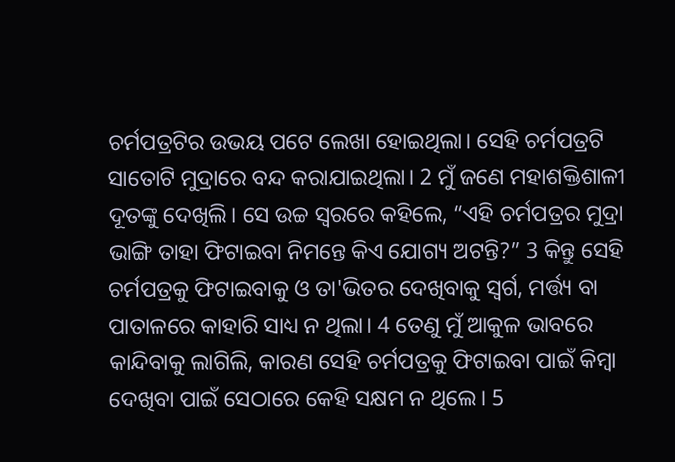ଚର୍ମପତ୍ରଟିର ଉଭୟ ପଟେ ଲେଖା ହୋଇଥିଲା। ସେହି ଚର୍ମପତ୍ରଟି ସାତୋଟି ମୁଦ୍ରାରେ ବନ୍ଦ କରାଯାଇଥିଲା। 2 ମୁଁ ଜଣେ ମହାଶକ୍ତିଶାଳୀ ଦୂତଙ୍କୁ ଦେଖିଲି। ସେ ଉଚ୍ଚ ସ୍ୱରରେ କହିଲେ, “ଏହି ଚର୍ମପତ୍ରର ମୁଦ୍ରା ଭାଙ୍ଗି ତାହା ଫିଟାଇବା ନିମନ୍ତେ କିଏ ଯୋଗ୍ୟ ଅଟନ୍ତି?” 3 କିନ୍ତୁ ସେହି ଚର୍ମପତ୍ରକୁ ଫିଟାଇବାକୁ ଓ ତା'ଭିତର ଦେଖିବାକୁ ସ୍ୱର୍ଗ, ମର୍ତ୍ତ୍ୟ ବା ପାତାଳରେ କାହାରି ସାଧ୍ୟ ନ ଥିଲା। 4 ତେଣୁ ମୁଁ ଆକୁଳ ଭାବରେ କାନ୍ଦିବାକୁ ଲାଗିଲି, କାରଣ ସେହି ଚର୍ମପତ୍ରକୁ ଫିଟାଇବା ପାଇଁ କିମ୍ବା ଦେଖିବା ପାଇଁ ସେଠାରେ କେହି ସକ୍ଷମ ନ ଥିଲେ। 5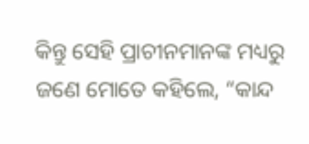କିନ୍ତୁ ସେହି ପ୍ରାଚୀନମାନଙ୍କ ମଧ୍ୟରୁ ଜଣେ ମୋତେ କହିଲେ, “କାନ୍ଦ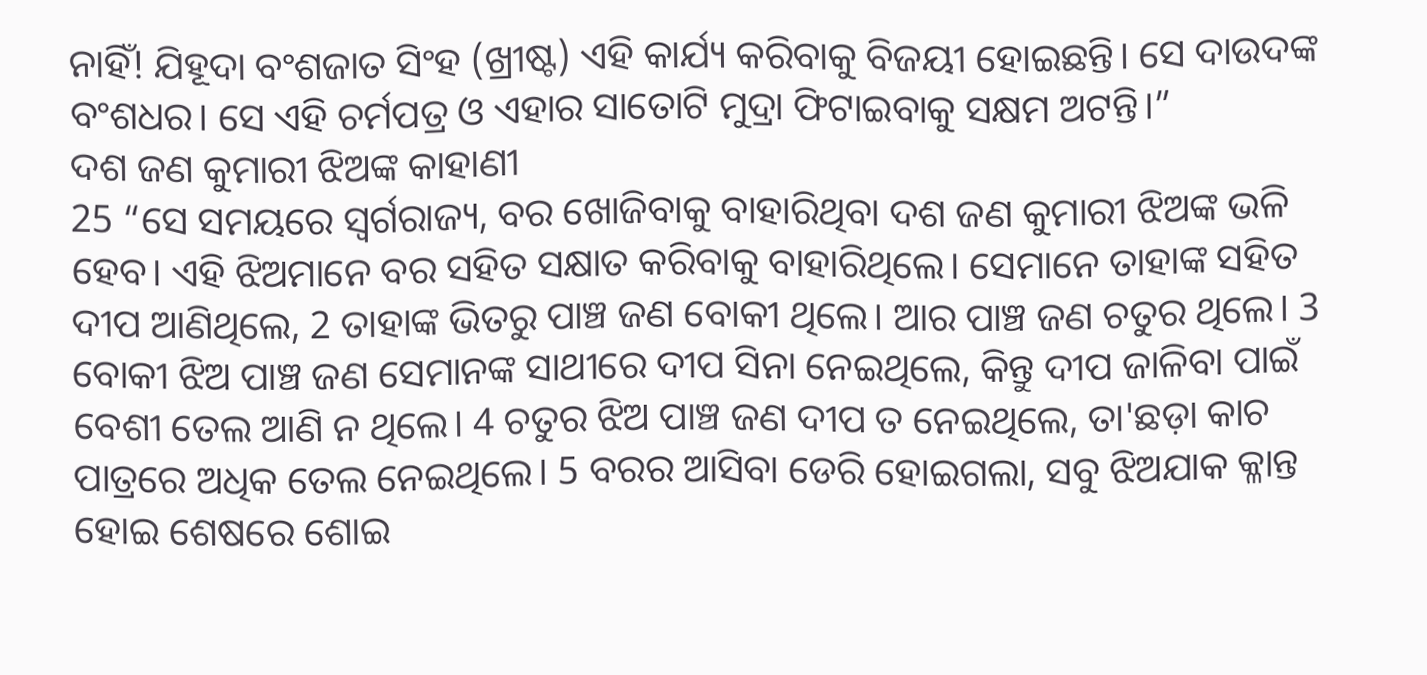ନାହିଁ! ଯିହୂଦା ବଂଶଜାତ ସିଂହ (ଖ୍ରୀଷ୍ଟ) ଏହି କାର୍ଯ୍ୟ କରିବାକୁ ବିଜୟୀ ହୋଇଛନ୍ତି। ସେ ଦାଉଦଙ୍କ ବଂଶଧର। ସେ ଏହି ଚର୍ମପତ୍ର ଓ ଏହାର ସାତୋଟି ମୁଦ୍ରା ଫିଟାଇବାକୁ ସକ୍ଷମ ଅଟନ୍ତି।”
ଦଶ ଜଣ କୁମାରୀ ଝିଅଙ୍କ କାହାଣୀ
25 “ସେ ସମୟରେ ସ୍ୱର୍ଗରାଜ୍ୟ, ବର ଖୋଜିବାକୁ ବାହାରିଥିବା ଦଶ ଜଣ କୁମାରୀ ଝିଅଙ୍କ ଭଳି ହେବ। ଏହି ଝିଅମାନେ ବର ସହିତ ସକ୍ଷାତ କରିବାକୁ ବାହାରିଥିଲେ। ସେମାନେ ତାହାଙ୍କ ସହିତ ଦୀପ ଆଣିଥିଲେ, 2 ତାହାଙ୍କ ଭିତରୁ ପାଞ୍ଚ ଜଣ ବୋକୀ ଥିଲେ। ଆର ପାଞ୍ଚ ଜଣ ଚତୁର ଥିଲେ। 3 ବୋକୀ ଝିଅ ପାଞ୍ଚ ଜଣ ସେମାନଙ୍କ ସାଥୀରେ ଦୀପ ସିନା ନେଇଥିଲେ, କିନ୍ତୁ ଦୀପ ଜାଳିବା ପାଇଁ ବେଶୀ ତେଲ ଆଣି ନ ଥିଲେ। 4 ଚତୁର ଝିଅ ପାଞ୍ଚ ଜଣ ଦୀପ ତ ନେଇଥିଲେ, ତା'ଛଡ଼ା କାଚ ପାତ୍ରରେ ଅଧିକ ତେଲ ନେଇଥିଲେ। 5 ବରର ଆସିବା ଡେରି ହୋଇଗଲା, ସବୁ ଝିଅଯାକ କ୍ଳାନ୍ତ ହୋଇ ଶେଷରେ ଶୋଇ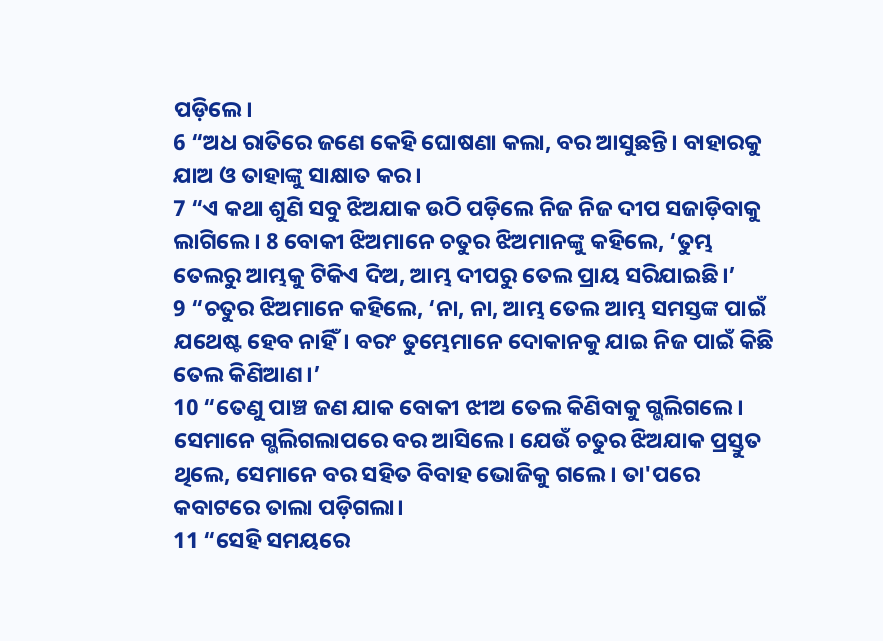ପଡ଼ିଲେ।
6 “ଅଧ ରାତିରେ ଜଣେ କେହି ଘୋଷଣା କଲା, ବର ଆସୁଛନ୍ତି। ବାହାରକୁ ଯାଅ ଓ ତାହାଙ୍କୁ ସାକ୍ଷାତ କର।
7 “ଏ କଥା ଶୁଣି ସବୁ ଝିଅଯାକ ଉଠି ପଡ଼ିଲେ ନିଜ ନିଜ ଦୀପ ସଜାଡ଼ିବାକୁ ଲାଗିଲେ। 8 ବୋକୀ ଝିଅମାନେ ଚତୁର ଝିଅମାନଙ୍କୁ କହିଲେ, ‘ତୁମ୍ଭ ତେଲରୁ ଆମ୍ଭକୁ ଟିକିଏ ଦିଅ, ଆମ୍ଭ ଦୀପରୁ ତେଲ ପ୍ରାୟ ସରିଯାଇଛି।’
9 “ଚତୁର ଝିଅମାନେ କହିଲେ, ‘ନା, ନା, ଆମ୍ଭ ତେଲ ଆମ୍ଭ ସମସ୍ତଙ୍କ ପାଇଁ ଯଥେଷ୍ଟ ହେବ ନାହିଁ। ବରଂ ତୁମ୍ଭେମାନେ ଦୋକାନକୁ ଯାଇ ନିଜ ପାଇଁ କିଛି ତେଲ କିଣିଆଣ।’
10 “ତେଣୁ ପାଞ୍ଚ ଜଣ ଯାକ ବୋକୀ ଝୀଅ ତେଲ କିଣିବାକୁ ଗ୍ଭଲିଗଲେ। ସେମାନେ ଗ୍ଭଲିଗଲାପରେ ବର ଆସିଲେ। ଯେଉଁ ଚତୁର ଝିଅଯାକ ପ୍ରସ୍ତୁତ ଥିଲେ, ସେମାନେ ବର ସହିତ ବିବାହ ଭୋଜିକୁ ଗଲେ। ତା'ପରେ କବାଟରେ ତାଲା ପଡ଼ିଗଲା।
11 “ସେହି ସମୟରେ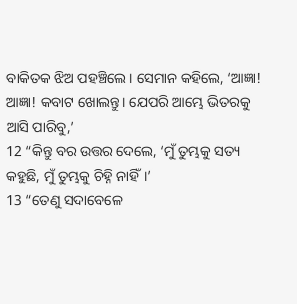ବାକିତକ ଝିଅ ପହଞ୍ଚିଲେ। ସେମାନ କହିଲେ, ‘ଆଜ୍ଞା! ଆଜ୍ଞା! କବାଟ ଖୋଲନ୍ତୁ। ଯେପରି ଆମ୍ଭେ ଭିତରକୁ ଆସି ପାରିବୁ,’
12 “କିନ୍ତୁ ବର ଉତ୍ତର ଦେଲେ, ‘ମୁଁ ତୁମ୍ଭକୁ ସତ୍ୟ କହୁଛି, ମୁଁ ତୁମ୍ଭକୁ ଚିହ୍ନି ନାହିଁ।’
13 “ତେଣୁ ସଦାବେଳେ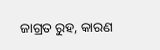ଜାଗ୍ରତ ରୁହ, କାରଣ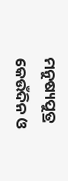ମନୁଷ୍ୟପୁତ୍ର କେଉଁଦିନ ଓ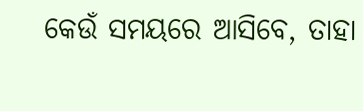କେଉଁ ସମୟରେ ଆସିବେ, ତାହା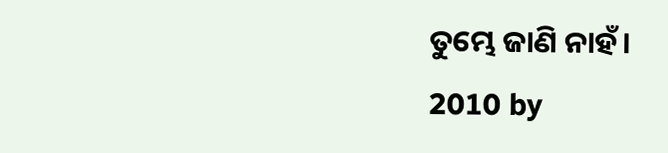ତୁମ୍ଭେ ଜାଣି ନାହଁ।
2010 by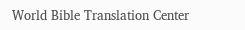World Bible Translation Center